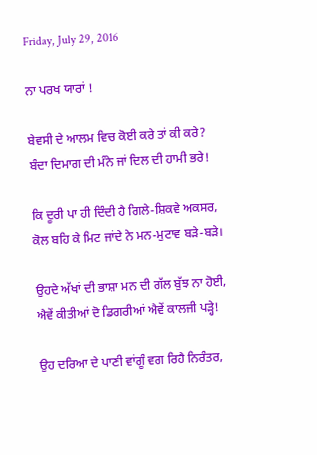Friday, July 29, 2016

ਨਾ ਪਰਖ ਯਾਰਾਂ !

ਬੇਵਸੀ ਦੇ ਆਲਮ ਵਿਚ ਕੋਈ ਕਰੇ ਤਾਂ ਕੀ ਕਰੇ?
ਬੰਦਾ ਦਿਮਾਗ ਦੀ ਮੰਨੇ ਜਾਂ ਦਿਲ ਦੀ ਹਾਮੀ ਭਰੇ!

ਕਿ ਦੂਰੀ ਪਾ ਹੀ ਦਿੰਦੀ ਹੈ ਗਿਲੇ-ਸ਼ਿਕਵੇ ਅਕਸਰ,
ਕੋਲ ਬਹਿ ਕੇ ਮਿਟ ਜਾਂਦੇ ਨੇ ਮਨ-ਮੁਟਾਵ ਬੜੇ-ਬੜੇ।

ਉਹਦੇ ਅੱਖਾਂ ਦੀ ਭਾਸ਼ਾ ਮਨ ਦੀ ਗੱਲ ਬੁੱਝ ਨਾ ਹੋਈ,
ਐਵੇਂ ਕੀਤੀਆਂ ਦੋ ਡਿਗਰੀਆਂ ਐਵੇਂ ਕਾਲਜੀ ਪੜ੍ਹੇ!

ਉਹ ਦਰਿਆ ਦੇ ਪਾਣੀ ਵਾਂਗੂੰ ਵਗ ਰਿਹੈ ਨਿਰੰਤਰ,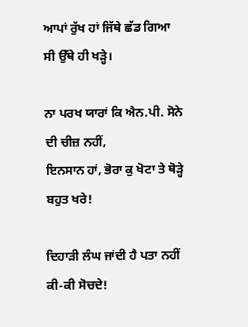ਆਪਾਂ ਰੁੱਖ ਹਾਂ ਜਿੱਥੇ ਛੱਡ ਗਿਆ ਸੀ ਉੱਥੇ ਹੀ ਖੜ੍ਹੇ।

ਨਾ ਪਰਖ ਯਾਰਾਂ ਕਿ ਐਨ.ਪੀ. ਸੋਨੇ ਦੀ ਚੀਜ਼ ਨਹੀਂ,
ਇਨਸਾਨ ਹਾਂ, ਭੋਰਾ ਕੁ ਖੋਟਾ ਤੇ ਥੋੜ੍ਹੇ ਬਹੁਤ ਖਰੇ!

ਦਿਹਾੜੀ ਲੰਘ ਜਾਂਦੀ ਹੈ ਪਤਾ ਨਹੀਂ ਕੀ-ਕੀ ਸੋਚਦੇ!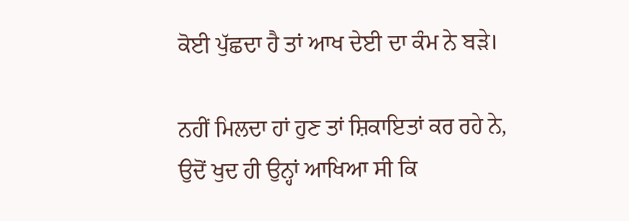ਕੋਈ ਪੁੱਛਦਾ ਹੈ ਤਾਂ ਆਖ ਦੇਈ ਦਾ ਕੰਮ ਨੇ ਬੜੇ।

ਨਹੀਂ ਮਿਲਦਾ ਹਾਂ ਹੁਣ ਤਾਂ ਸ਼ਿਕਾਇਤਾਂ ਕਰ ਰਹੇ ਨੇ,
ਉਦੋਂ ਖੁਦ ਹੀ ਉਨ੍ਹਾਂ ਆਖਿਆ ਸੀ ਕਿ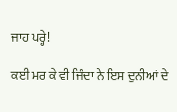ਜਾਹ ਪਰ੍ਹੇ!

ਕਈ ਮਰ ਕੇ ਵੀ ਜਿੰਦਾ ਨੇ ਇਸ ਦੁਨੀਆਂ ਦੇ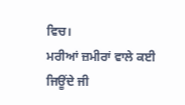ਵਿਚ।
ਮਰੀਆਂ ਜ਼ਮੀਰਾਂ ਵਾਲੇ ਕਈ ਜਿਊਂਦੇ ਜੀ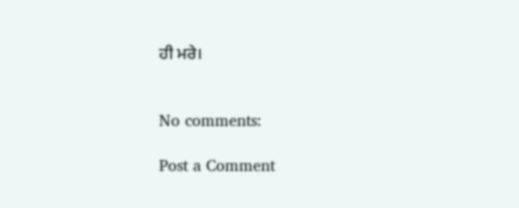ਹੀ ਮਰੇ।


No comments:

Post a Comment